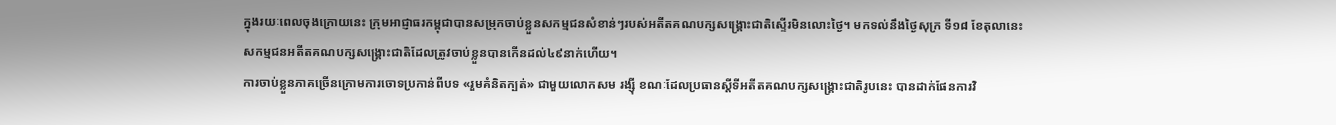ក្នុងរយៈពេលចុងក្រោយនេះ ក្រុមអាជ្ញាធរកម្ពុជាបានសម្រុកចាប់ខ្លួនសកម្មជនសំខាន់ៗរបស់អតីតគណបក្សសង្គ្រោះជាតិស្ទើរមិនលោះថ្ងៃ។ មកទល់នឹងថ្ងៃសុក្រ ទី១៨ ខែតុលានេះ សកម្មជនអតីតគណបក្សសង្គ្រោះជាតិដែលត្រូវចាប់ខ្លួនបានកើនដល់៤៩នាក់ហើយ។
ការចាប់ខ្លួនភាគច្រើនក្រោមការចោទប្រកាន់ពីបទ «រួមគំនិតក្បត់» ជាមួយលោកសម រង្ស៊ី ខណៈដែលប្រធានស្តីទីអតីតគណបក្សសង្គ្រោះជាតិរូបនេះ បានដាក់ផែនការវិ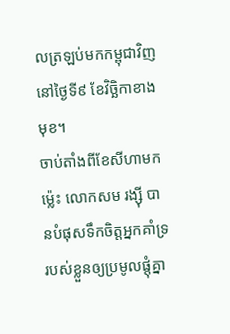លត្រឡប់មកកម្ពុជាវិញ នៅថ្ងៃទី៩ ខែវិច្ឆិកាខាងមុខ។
ចាប់តាំងពីខែសីហាមកម្ល៉េះ លោកសម រង្ស៊ី បានបំផុសទឹកចិត្តអ្នកគាំទ្ររបស់ខ្លួនឲ្យប្រមូលផ្តុំគ្នា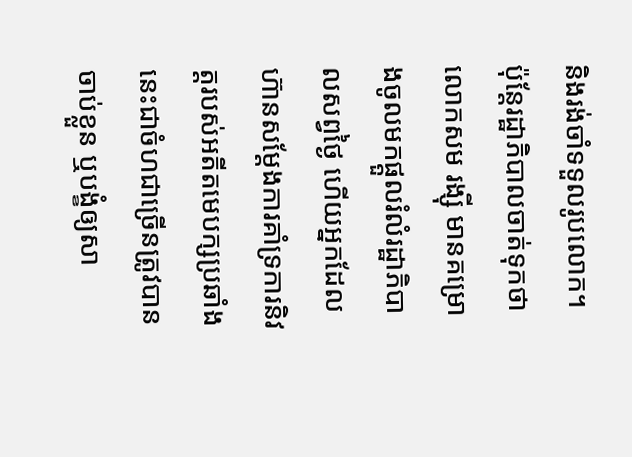និងរង់ចាំទទួលរូបលោក។ ប៉ុន្តែរដ្ឋាភិបាលចាត់ទុកថាលោកសម រង្ស៊ី មានគម្រោងចូលមកផ្តួលរំលំរដ្ឋាភិបាលសព្វថ្ងៃ ហើយអ្នកដែលហ៊ានសម្តែងការគាំទ្រការនិវត្តរបស់អតីតមេបក្សប្រឆាំងនេះជាចំហជាច្រើនត្រូវបានចាប់ខ្លួន ឬបង្ខំឲ្យសា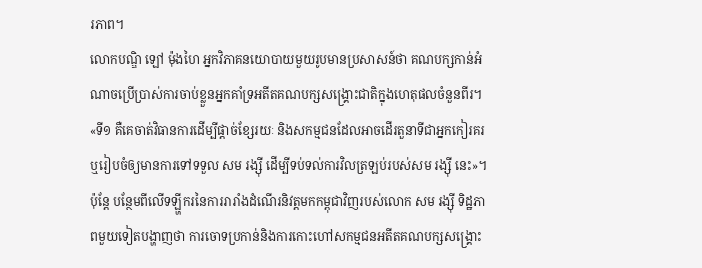រភាព។
លោកបណ្ឌិ ឡៅ ម៉ុងហៃ អ្នកវិភាគនយោបាយមួយរូបមានប្រសាសន៍ថា គណបក្សកាន់អំណាចប្រើប្រាស់ការចាប់ខ្លួនអ្នកគាំទ្រអតីតគណបក្សសង្គ្រោះជាតិក្នុងហេតុផលចំនួនពីរ។
«ទី១ គឺគេចាត់វិធានការដើម្បីផ្តាច់ខ្សែរយៈ និងសកម្មជនដែលអាចដើរតួនាទីជាអ្នកកៀរគរ ឬរៀបចំឲ្យមានការទៅទទួល សម រង្ស៊ី ដើម្បីទប់ទល់ការវិលត្រឡប់របស់សម រង្ស៊ី នេះ»។
ប៉ុន្តែ បន្ថែមពីលើទឡ្ហីករនៃការរារាំងដំណើរនិវត្តមកកម្ពុជាវិញរបស់លោក សម រង្ស៊ី ទិដ្ឋភាពមួយទៀតបង្ហាញថា ការចោទប្រកាន់និងការកោះហៅសកម្មជនអតីតគណបក្សសង្គ្រោះ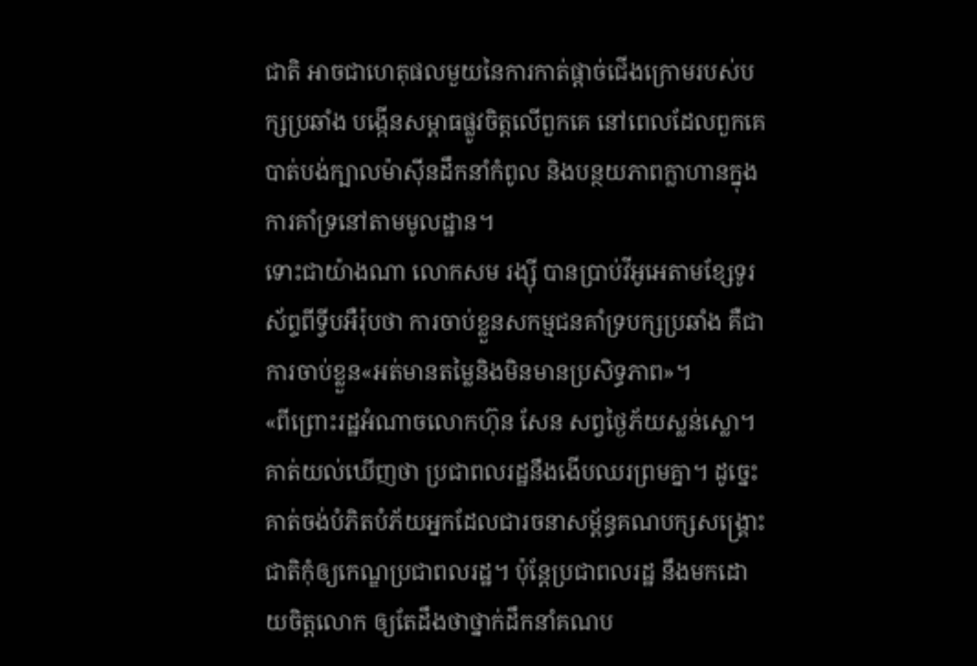ជាតិ អាចជាហេតុផលមួយនៃការកាត់ផ្តាច់ជើងក្រោមរបស់បក្សប្រឆាំង បង្កើនសម្ពាធផ្លូវចិត្តលើពួកគេ នៅពេលដែលពួកគេបាត់បង់ក្បាលម៉ាស៊ីនដឹកនាំកំពូល និងបន្ថយភាពក្លាហានក្នុងការគាំទ្រនៅតាមមូលដ្ឋាន។
ទោះជាយ៉ាងណា លោកសម រង្ស៊ី បានប្រាប់វីអូអេតាមខ្សែទូរស័ព្ទពីទ្វីបអឺរ៉ុបថា ការចាប់ខ្លួនសកម្មជនគាំទ្របក្សប្រឆាំង គឺជាការចាប់ខ្លួន«អត់មានតម្លៃនិងមិនមានប្រសិទ្ធភាព»។
«ពីព្រោះរដ្ឋអំណាចលោកហ៊ុន សែន សព្វថ្ងៃភ័យស្លន់ស្លោ។ គាត់យល់ឃើញថា ប្រជាពលរដ្ឋនឹងងើបឈរព្រមគ្នា។ ដូច្នេះគាត់ចង់បំភិតបំភ័យអ្នកដែលជារចនាសម្ព័ន្ធគណបក្សសង្គ្រោះជាតិកុំឲ្យកេណ្ឌប្រជាពលរដ្ឋ។ ប៉ុន្តែប្រជាពលរដ្ឋ នឹងមកដោយចិត្តលោក ឲ្យតែដឹងថាថ្នាក់ដឹកនាំគណប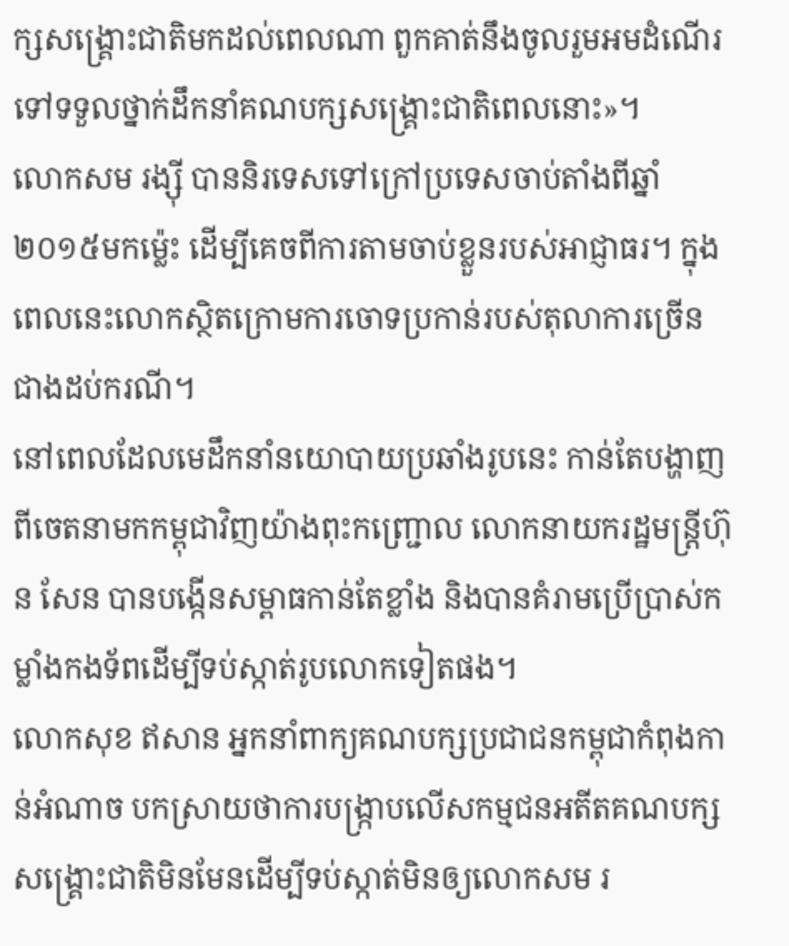ក្សសង្គ្រោះជាតិមកដល់ពេលណា ពួកគាត់នឹងចូលរួមអមដំណើរ ទៅទទួលថ្នាក់ដឹកនាំគណបក្សសង្គ្រោះជាតិពេលនោះ»។
លោកសម រង្ស៊ី បាននិរទេសទៅក្រៅប្រទេសចាប់តាំងពីឆ្នាំ២០១៥មកម្ល៉េះ ដើម្បីគេចពីការតាមចាប់ខ្លួនរបស់អាជ្ញាធរ។ ក្នុងពេលនេះលោកស្ថិតក្រោមការចោទប្រកាន់របស់តុលាការច្រើនជាងដប់ករណី។
នៅពេលដែលមេដឹកនាំនយោបាយប្រឆាំងរូបនេះ កាន់តែបង្ហាញពីចេតនាមកកម្ពុជាវិញយ៉ាងពុះកញ្ជ្រោល លោកនាយករដ្ឋមន្ត្រីហ៊ុន សែន បានបង្កើនសម្ពាធកាន់តែខ្លាំង និងបានគំរាមប្រើប្រាស់កម្លាំងកងទ័ពដើម្បីទប់ស្កាត់រូបលោកទៀតផង។
លោកសុខ ឥសាន អ្នកនាំពាក្យគណបក្សប្រជាជនកម្ពុជាកំពុងកាន់អំណាច បកស្រាយថាការបង្ក្រាបលើសកម្មជនអតីតគណបក្សសង្គ្រោះជាតិមិនមែនដើម្បីទប់ស្កាត់មិនឲ្យលោកសម រ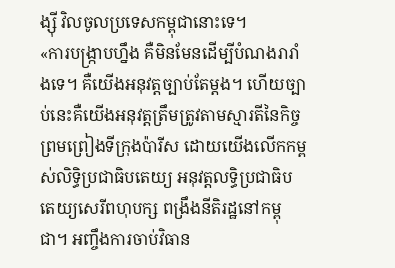ង្ស៊ី វិលចូលប្រទេសកម្ពុជានោះទេ។
«ការបង្ក្រាបហ្នឹង គឺមិនមែនដើម្បីបំណងរារាំងទេ។ គឺយើងអនុវត្តច្បាប់តែម្តង។ ហើយច្បាប់នេះគឺយើងអនុវត្តត្រឹមត្រូវតាមស្មារតីនៃកិច្ចព្រមព្រៀងទីក្រុងប៉ារីស ដោយយើងលើកកម្ពស់លិទ្ធិប្រជាធិបតេយ្យ អនុវត្តលទ្ធិប្រជាធិបតេយ្យសេរីពហុបក្ស ពង្រឹងនីតិរដ្ឋនៅកម្ពុជា។ អញ្ចឹងការចាប់វិធាន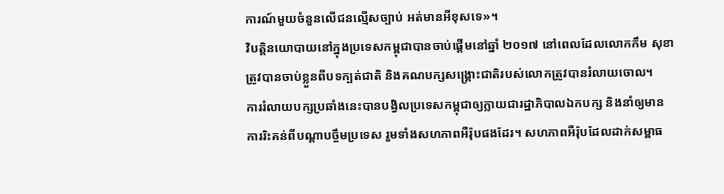ការណ៍មួយចំនួនលើជនល្មើសច្បាប់ អត់មានអីខុសទេ»។
វិបត្តិនយោបាយនៅក្នុងប្រទេសកម្ពុជាបានចាប់ផ្តើមនៅឆ្នាំ ២០១៧ នៅពេលដែលលោកកឹម សុខា ត្រូវបានចាប់ខ្លួនពីបទក្បត់ជាតិ និងគណបក្សសង្គ្រោះជាតិរបស់លោកត្រូវបានរំលាយចោល។
ការរំលាយបក្សប្រឆាំងនេះបានបង្វិលប្រទេសកម្ពុជាឲ្យក្លាយជារដ្ឋាភិបាលឯកបក្ស និងនាំឲ្យមានការរិះគន់ពីបណ្តាបច្ចឹមប្រទេស រួមទាំងសហភាពអឺរ៉ុបផងដែរ។ សហភាពអឺរ៉ុបដែលដាក់សម្ពាធ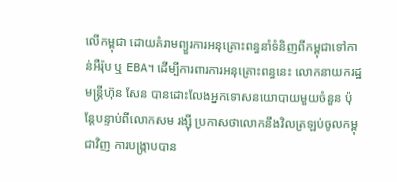លើកម្ពុជា ដោយគំរាមព្យួរការអនុគ្រោះពន្ធនាំទំនិញពីកម្ពុជាទៅកាន់អឺរ៉ុប ឬ EBA។ ដើម្បីការពារការអនុគ្រោះពន្ធនេះ លោកនាយករដ្ឋមន្ត្រីហ៊ុន សែន បានដោះលែងអ្នកទោសនយោបាយមួយចំនួន ប៉ុន្តែបន្ទាប់ពីលោកសម រង្ស៊ី ប្រកាសថាលោកនឹងវិលត្រឡប់ចូលកម្ពុជាវិញ ការបង្រ្កាបបាន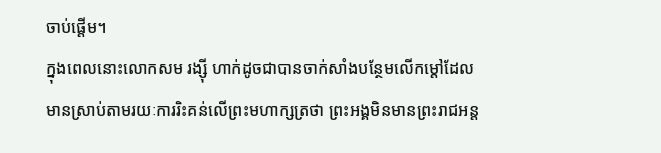ចាប់ផ្តើម។
ក្នុងពេលនោះលោកសម រង្ស៊ី ហាក់ដូចជាបានចាក់សាំងបន្ថែមលើកម្តៅដែលមានស្រាប់តាមរយៈការរិះគន់លើព្រះមហាក្សត្រថា ព្រះអង្គមិនមានព្រះរាជអន្ត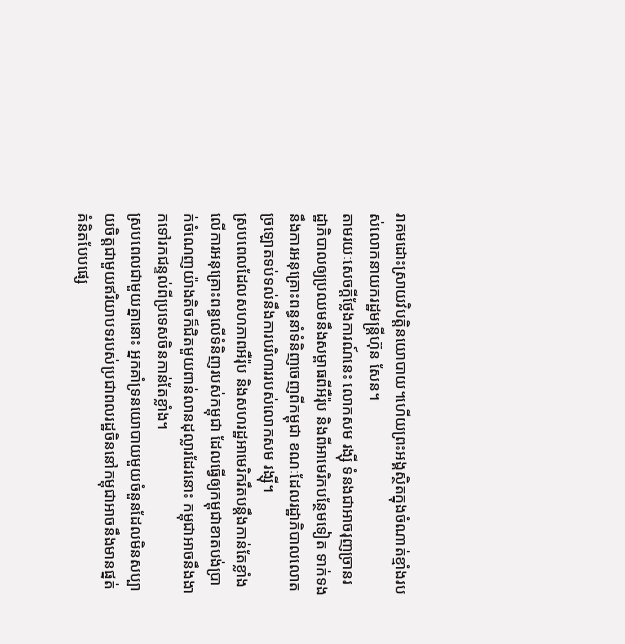រាគមដោះស្រាយវិបត្តិនយោបាយ។ហើយព្រះអង្គស្ថិតក្នុងចំណាត់ខ្មាំងរបស់លោកនាយករដ្ឋមន្ត្រីហ៊ុន សែន។
តាមរយៈសេចក្តីថ្លែងការណ៍នេះ លោកសម រង្ស៊ី ទំនងជាអាចរុញច្រានរដ្ឋាភិបាលឲ្យប្រឈមនឹងសម្ពាធពីអឺរ៉ុប និងពីអាមេរិកបន្ថែមទៀត ទាក់ទងនឹងការអនុគ្រោះពន្ធនាំទំនិញចេញពីកម្ពុជា ខណៈដែលរដ្ឋាភិបាលលោតច្រឡោតទប់ទល់នឹងការបរិហាររបស់លោកសម រង្ស៊ី។
ស្របពេលដែលសហភាពអឺរ៉ុប និងសហរដ្ឋអាមេរិករឹតបន្តឹងកាន់តែខ្លាំងលើការអនុគ្រោះពន្ធលើទំនិញរបស់កម្ពុជា ដែលធ្វើឲ្យកម្ពុជាខាតបង់ប្រាក់ចំណេញយ៉ាងតិចក៏ជិតមួយពាន់លានដុល្លារដែរនោះ កម្ពុជាអាចនឹងងាកទៅរកជន្ទល់ពីប្រទេសចិនកាន់តែខ្លាំង។
ស្របពេលជាមួយគ្នានោះ អ្នកគាំទ្រនយោបាយមួយចំនួនដែលមិនសប្បាយចិត្តជាមួយឥរិយាបទរបស់ប្រជាពលរដ្ឋចិននៅកម្ពុជាអាចនឹងមានផ្នត់គំនិតបែបផ្សេ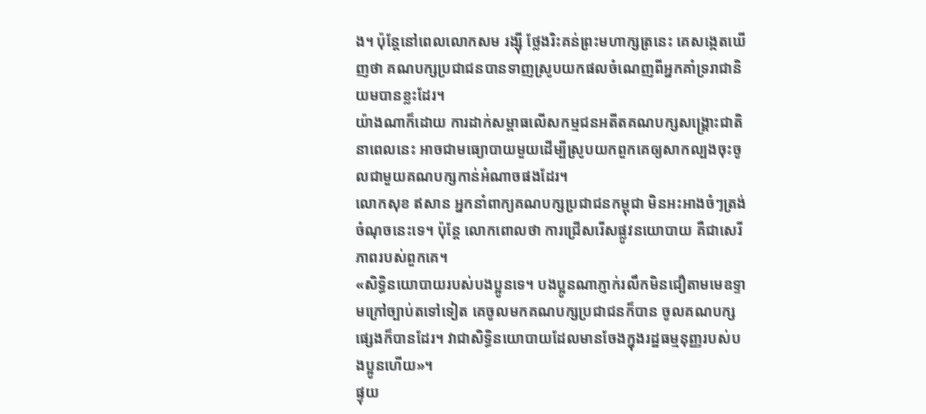ង។ ប៉ុន្តែនៅពេលលោកសម រង្ស៊ី ថ្លែងរិះគន់ព្រះមហាក្សត្រនេះ គេសង្កេតឃើញថា គណបក្សប្រជាជនបានទាញស្រូបយកផលចំណេញពីអ្នកគាំទ្ររាជានិយមបានខ្លះដែរ។
យ៉ាងណាក៏ដោយ ការដាក់សម្ពាធលើសកម្មជនអតីតគណបក្សសង្គ្រោះជាតិនាពេលនេះ អាចជាមធ្យោបាយមួយដើម្បីស្រូបយកពួកគេឲ្យសាកល្បងចុះចូលជាមួយគណបក្សកាន់អំណាចផងដែរ។
លោកសុខ ឥសាន អ្នកនាំពាក្យគណបក្សប្រជាជនកម្ពុជា មិនអះអាងចំៗត្រង់ចំណុចនេះទេ។ ប៉ុន្តែ លោកពោលថា ការជ្រើសរើសផ្លូវនយោបាយ គឺជាសេរីភាពរបស់ពួកគេ។
«សិទ្ធិនយោបាយរបស់បងប្អូនទេ។ បងប្អូនណាភ្ញាក់រលឹកមិនជឿតាមមេឧទ្ទាមក្រៅច្បាប់តទៅទៀត គេចូលមកគណបក្សប្រជាជនក៏បាន ចូលគណបក្សផ្សេងក៏បានដែរ។ វាជាសិទ្ធិនយោបាយដែលមានចែងក្នុងរដ្ឋធម្មនុញ្ញរបស់បងប្អូនហើយ»។
ផ្ទុយ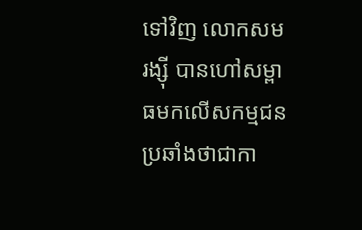ទៅវិញ លោកសម រង្ស៊ី បានហៅសម្ពាធមកលើសកម្មជនប្រឆាំងថាជាកា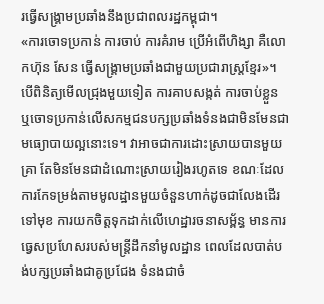រធ្វើសង្គ្រាមប្រឆាំងនឹងប្រជាពលរដ្ឋកម្ពុជា។
«ការចោទប្រកាន់ ការចាប់ ការគំរាម ប្រើអំពើហិង្សា គឺលោកហ៊ុន សែន ធ្វើសង្គ្រាមប្រឆាំងជាមួយប្រជារាស្ត្រខ្មែរ»។
បើពិនិត្យមើលជ្រុងមួយទៀត ការគាបសង្កត់ ការចាប់ខ្លួន ឬចោទប្រកាន់លើសកម្មជនបក្សប្រឆាំងទំនងជាមិនមែនជាមធ្យោបាយល្អនោះទេ។ វាអាចជាការដោះស្រាយបានមួយគ្រា តែមិនមែនជាដំណោះស្រាយរៀងរហូតទេ ខណៈដែលការកែទម្រង់តាមមូលដ្ឋានមួយចំនួនហាក់ដូចជាលែងដើរទៅមុខ ការយកចិត្តទុកដាក់លើហេដ្ឋារចនាសម្ព័ន្ធ មានការធ្វេសប្រហែសរបស់មន្ត្រីដឹកនាំមូលដ្ឋាន ពេលដែលបាត់បង់បក្សប្រឆាំងជាគូប្រជែង ទំនងជាចំ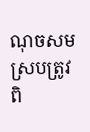ណុចសមស្របត្រូវពិ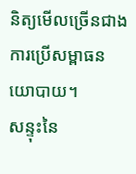និត្យមើលច្រើនជាងការប្រើសម្ពាធនយោបាយ។
សន្ទុះនៃ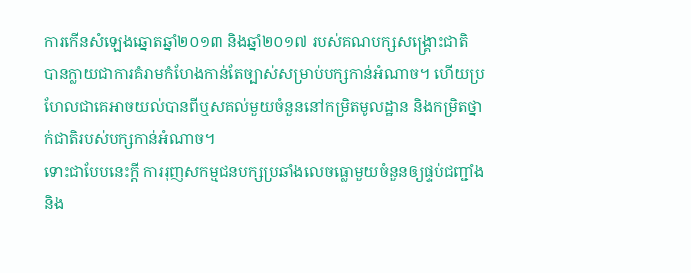ការកើនសំឡេងឆ្នោតឆ្នាំ២០១៣ និងឆ្នាំ២០១៧ របស់គណបក្សសង្គ្រោះជាតិ បានក្លាយជាការគំរាមកំហែងកាន់តែច្បាស់សម្រាប់បក្សកាន់អំណាច។ ហើយប្រហែលជាគេអាចយល់បានពីឬសគល់មួយចំនួននៅកម្រិតមូលដ្ឋាន និងកម្រិតថ្នាក់ជាតិរបស់បក្សកាន់អំណាច។
ទោះជាបែបនេះក្តី ការរុញសកម្មជនបក្សប្រឆាំងលេចធ្លោមួយចំនួនឲ្យផ្ទប់ជញ្ជាំង និង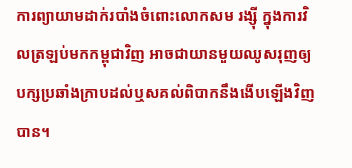ការព្យាយាមដាក់របាំងចំពោះលោកសម រង្ស៊ី ក្នុងការវិលត្រឡប់មកកម្ពុជាវិញ អាចជាយានមួយឈូសរុញឲ្យបក្សប្រឆាំងក្រាបដល់ឬសគល់ពិបាកនឹងងើបឡើងវិញបាន។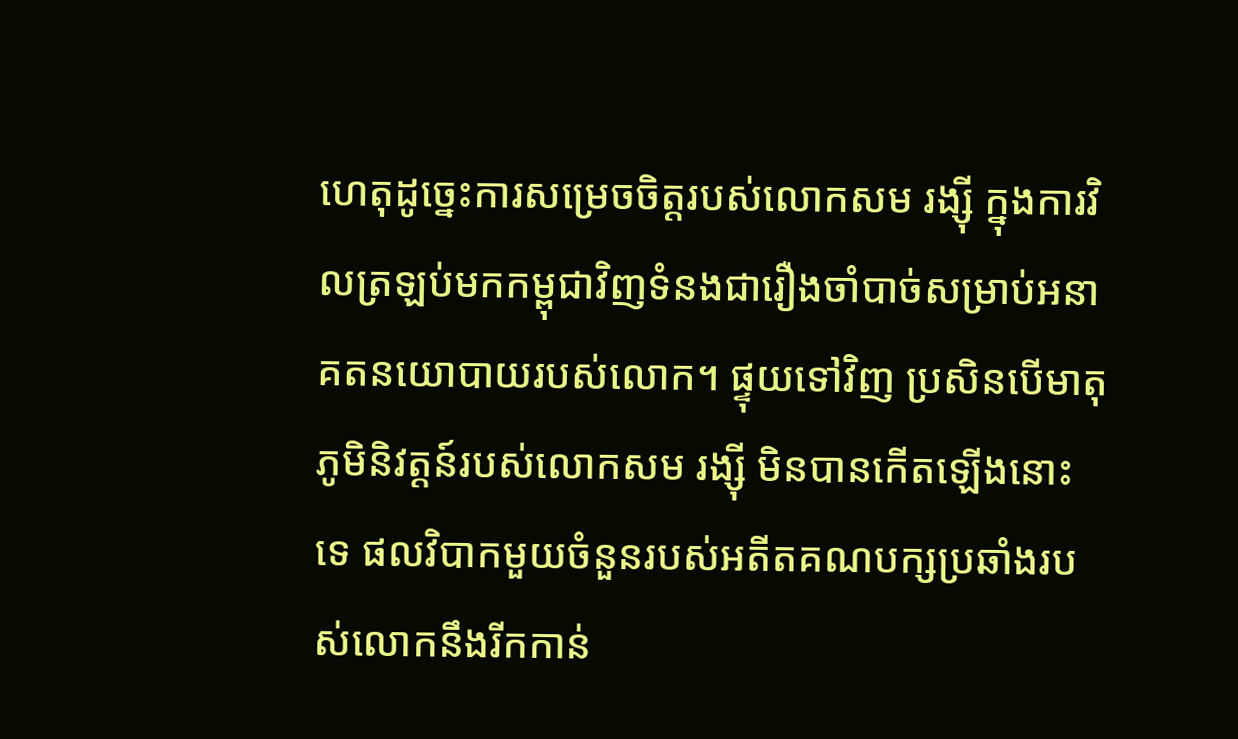ហេតុដូច្នេះការសម្រេចចិត្តរបស់លោកសម រង្ស៊ី ក្នុងការវិលត្រឡប់មកកម្ពុជាវិញទំនងជារឿងចាំបាច់សម្រាប់អនាគតនយោបាយរបស់លោក។ ផ្ទុយទៅវិញ ប្រសិនបើមាតុភូមិនិវត្តន៍របស់លោកសម រង្ស៊ី មិនបានកើតឡើងនោះទេ ផលវិបាកមួយចំនួនរបស់អតីតគណបក្សប្រឆាំងរបស់លោកនឹងរីកកាន់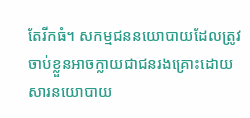តែរីកធំ។ សកម្មជននយោបាយដែលត្រូវចាប់ខ្លួនអាចក្លាយជាជនរងគ្រោះដោយសារនយោបាយ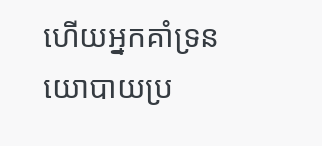ហើយអ្នកគាំទ្រនយោបាយប្រ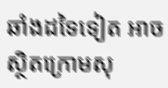ឆាំងដទៃទៀត អាចស្ថិតក្រោមសុ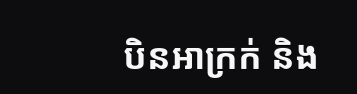បិនអាក្រក់ និង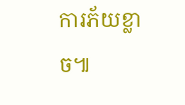ការភ័យខ្លាច៕